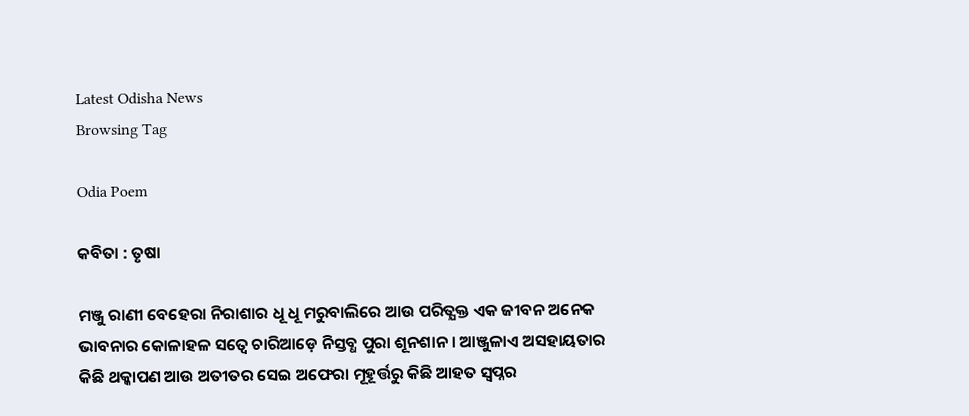Latest Odisha News
Browsing Tag

Odia Poem

କବିତା : ତୃଷା

ମଞ୍ଜୁ ରାଣୀ ବେହେରା ନିରାଶାର ଧୂ ଧୂ ମରୁବାଲିରେ ଆଉ ପରିତ୍ଯକ୍ତ ଏକ ଜୀବନ ଅନେକ ଭାବନାର କୋଳାହଳ ସତ୍ୱେ ଚାରିଆଡ଼େ ନିସ୍ତବ୍ଧ ପୁରା ଶୂନଶାନ । ଆଞ୍ଜୁଳାଏ ଅସହାୟତାର କିଛି ଥକ୍କାପଣ ଆଉ ଅତୀତର ସେଇ ଅଫେରା ମୂହୂର୍ତ୍ତରୁ କିଛି ଆହତ ସ୍ୱପ୍ନର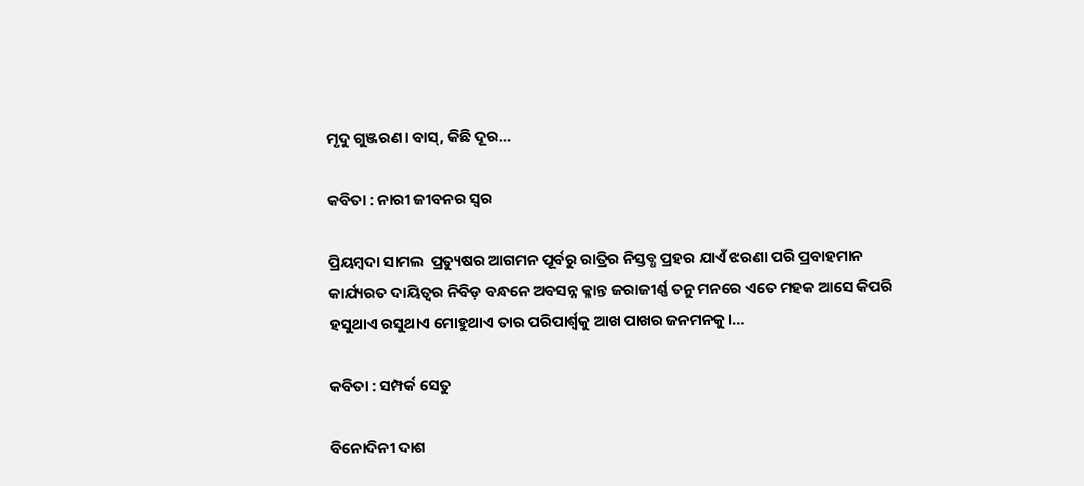ମୃଦୁ ଗୁଞ୍ଜରଣ। ବାସ୍, କିଛି ଦୂର…

କବିତା : ନାରୀ ଜୀବନର ସ୍ୱର

ପ୍ରିୟମ୍ବଦା ସାମଲ  ପ୍ରତ୍ୟୁଷର ଆଗମନ ପୂର୍ବରୁ ରାତ୍ରିର ନିସ୍ତବ୍ଧ ପ୍ରହର ଯାଏଁ ଝରଣା ପରି ପ୍ରବାହମାନ କାର୍ଯ୍ୟରତ ଦାୟିତ୍ଵର ନିବିଡ଼ ବନ୍ଧନେ ଅବସନ୍ନ କ୍ଳାନ୍ତ ଜରାଜୀର୍ଣ୍ଣ ତନୁ ମନରେ ଏତେ ମହକ ଆସେ କିପରି ହସୁଥାଏ ରସୁଥାଏ ମୋହୁଥାଏ ତାର ପରିପାର୍ଶ୍ୱକୁ ଆଖ ପାଖର ଜନମନକୁ।…

କବିତା : ସମ୍ପର୍କ ସେତୁ

ବିନୋଦିନୀ ଦାଶ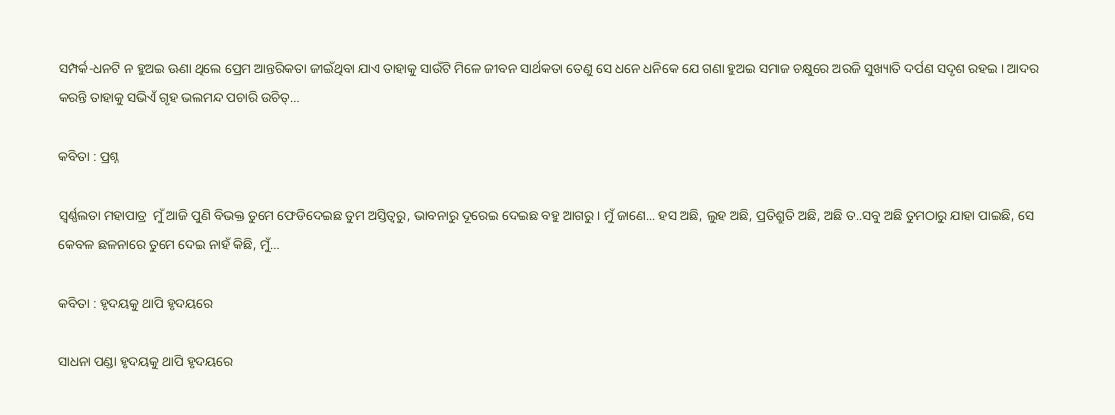ସମ୍ପର୍କ-ଧନଟି ନ ହୁଅଇ ଊଣା ଥିଲେ ପ୍ରେମ ଆନ୍ତରିକତା ଜୀଇଁଥିବା ଯାଏ ତାହାକୁ ସାଉଁଟି ମିଳେ ଜୀବନ ସାର୍ଥକତା ତେଣୁ ସେ ଧନେ ଧନିକେ ଯେ ଗଣା ହୁଅଇ ସମାଜ ଚକ୍ଷୁରେ ଅରଜି ସୁଖ୍ୟାତି ଦର୍ପଣ ସଦୃଶ ରହଇ । ଆଦର କରନ୍ତି ତାହାକୁ ସଭିଏଁ ଗୃହ ଭଲମନ୍ଦ ପଚାରି ଉଚିତ୍…

କବିତା : ପ୍ରଶ୍ନ

ସ୍ଵର୍ଣ୍ଣଲତା ମହାପାତ୍ର  ମୁଁ ଆଜି ପୁଣି ବିଭକ୍ତ ତୁମେ ଫେଡିଦେଇଛ ତୁମ ଅସ୍ତିତ୍ବରୁ, ଭାବନାରୁ ଦୂରେଇ ଦେଇଛ ବହୁ ଆଗରୁ। ମୁଁ ଜାଣେ... ହସ ଅଛି, ଲୁହ ଅଛି, ପ୍ରତିଶ୍ରୁତି ଅଛି, ଅଛି ତ..ସବୁ ଅଛି ତୁମଠାରୁ ଯାହା ପାଇଛି, ସେ କେବଳ ଛଳନାରେ ତୁମେ ଦେଇ ନାହଁ କିଛି, ମୁଁ…

କବିତା : ହୃଦୟକୁ ଥାପି ହୃଦୟରେ

ସାଧନା ପଣ୍ଡା ହୃଦୟକୁ ଥାପି ହୃଦୟରେ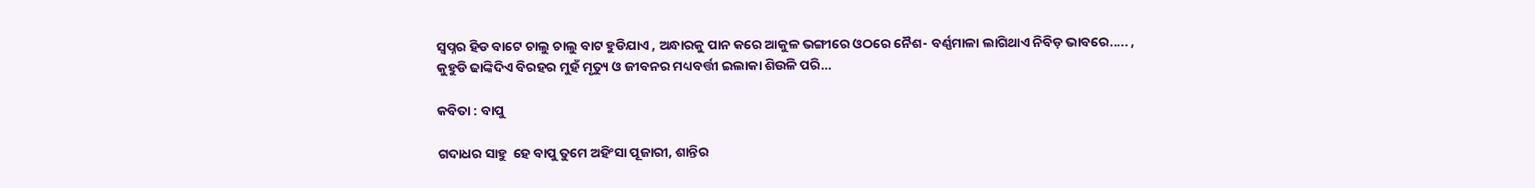ସ୍ୱପ୍ନର ହିଡ ବାଟେ ଚାଲୁ ଚାଲୁ ବାଟ ହୁଡିଯାଏ , ଅନ୍ଧାରକୁ ପାନ କରେ ଆକୁଳ ଭଙ୍ଗୀରେ ଓଠରେ ନୈଶ- ବର୍ଣ୍ଣମାଳା ଲାଗିଥାଏ ନିବିଡ଼ ଭାବରେ..... , କୁହୁଡି ଢାଙ୍କିଦିଏ ବିରହର ମୁହଁ ମୃତ୍ୟୁ ଓ ଜୀବନର ମଧ୍ୟବର୍ତ୍ତୀ ଇଲାକା ଶିଉଳି ପରି…

କବିତା : ବାପୁ

ଗଦାଧର ସାହୁ  ହେ ବାପୁ ତୁମେ ଅହିଂସା ପୂଜାରୀ, ଶାନ୍ତିର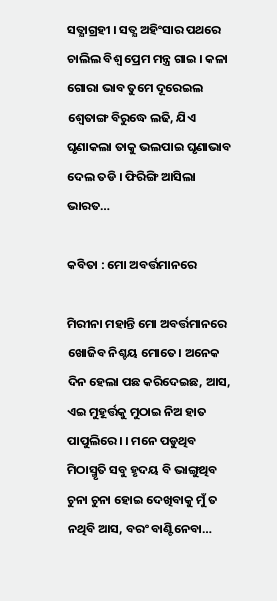ସତ୍ଯାଗ୍ରହୀ । ସତ୍ଯ ଅହିଂସାର ପଥରେ ଚାଲିଲ ବିଶ୍ବ ପ୍ରେମ ମନ୍ତ୍ର ଗାଇ । କଳା ଗୋରା ଭାବ ତୁମେ ଦୂରେଇଲ ଶ୍ୱେତାଙ୍ଗ ବିରୁଦ୍ଧେ ଲଢି, ଯିଏ ଘୃଣାକଲା ତାକୁ ଭଲପାଇ ଘୃଣାଭାବ ଦେଲ ତଡି । ଫିରିଙ୍ଗି ଆସିଲା ଭାରତ…

କବିତା : ମୋ ଅବର୍ତ୍ତମାନରେ

ମିରୀନା ମହାନ୍ତି ମୋ ଅବର୍ତ୍ତମାନରେ ଖୋଜିବ ନିଶ୍ଚୟ ମୋତେ। ଅନେକ ଦିନ ହେଲା ପଛ କରିଦେଇଛ, ଆସ, ଏଇ ମୁହୂର୍ତ୍ତକୁ ମୁଠାଇ ନିଅ ହାତ ପାପୁଲିରେ। । ମନେ ପଡୁଥିବ ମିଠାସ୍ମୃତି ସବୁ ହୃଦୟ ବି ଭାଙ୍ଗୁଥିବ ଚୁନା ଚୁନା ହୋଇ ଦେଖିବାକୁ ମୁଁ ତ ନଥିବି ଆସ, ବରଂ ବାଣ୍ଟିନେବା…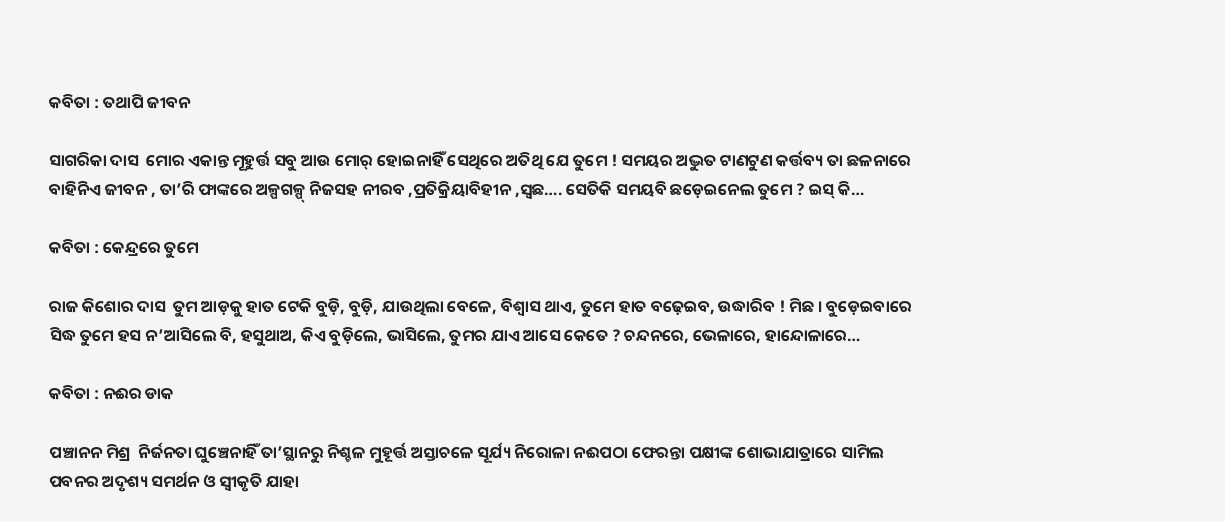କବିତା : ତଥାପି ଜୀବନ

ସାଗରିକା ଦାସ  ମୋର ଏକାନ୍ତ ମୂହୁର୍ତ୍ତ ସବୁ ଆଉ ମୋର୍ ହୋଇନାହିଁ ସେଥିରେ ଅତିଥି ଯେ ତୁମେ ! ସମୟର ଅଦ୍ଭୁତ ଟାଣଟୁଣ କର୍ତ୍ତବ୍ୟ ତା ଛଳନାରେ ବାହିନିଏ ଜୀବନ , ତା’ରି ଫାଙ୍କରେ ଅଳ୍ପଗଳ୍ପ୍ ନିଜସହ ନୀରବ ,ପ୍ରତିକ୍ରିୟାବିହୀନ ,ସ୍ବଛ…. ସେତିକି ସମୟବି ଛଡ଼େଇନେଲ ତୁମେ ? ଇସ୍ କି…

କବିତା : କେନ୍ଦ୍ରରେ ତୁମେ

ରାଜ କିଶୋର ଦାସ  ତୁମ ଆଡ଼କୁ ହାତ ଟେକି ବୁଡ଼ି, ବୁଡ଼ି, ଯାଉଥିଲା ବେଳେ, ବିଶ୍ଵାସ ଥାଏ, ତୁମେ ହାତ ବଢ଼େଇବ, ଉଦ୍ଧାରିବ ! ମିଛ । ବୁଡ଼େଇବାରେ ସିଦ୍ଧ ତୁମେ ହସ ନ’ଆସିଲେ ବି, ହସୁଥାଅ, କିଏ ବୁଡ଼ିଲେ, ଭାସିଲେ, ତୁମର ଯାଏ ଆସେ କେତେ ? ଚନ୍ଦନରେ, ଭେଳାରେ, ହାନ୍ଦୋଳାରେ…

କବିତା : ନଈର ଡାକ

ପଞ୍ଚାନନ ମିଶ୍ର  ନିର୍ଜନତା ଘୁଞ୍ଚେନାହିଁ ତା’ସ୍ଥାନରୁ ନିଶ୍ଚଳ ମୁହୂର୍ତ୍ତ ଅସ୍ତାଚଳେ ସୂର୍ଯ୍ୟ ନିରୋଳା ନଈପଠା ଫେରନ୍ତା ପକ୍ଷୀଙ୍କ ଶୋଭାଯାତ୍ରାରେ ସାମିଲ ପବନର ଅଦୃଶ୍ୟ ସମର୍ଥନ ଓ ସ୍ୱୀକୃତି ଯାହା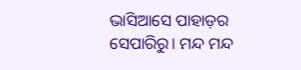ଭାସିଆସେ ପାହାଡ଼ର ସେପାରିରୁ। ମନ୍ଦ ମନ୍ଦ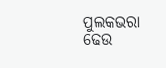ପୁଲକଭରା ଢେଉ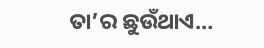ତା’ର ଛୁଉଁଥାଏ…